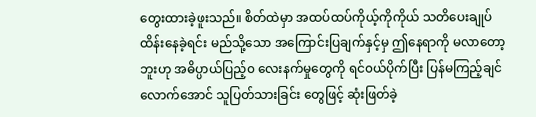တွေးထားခဲ့ဖူးသည်။ စိတ်ထဲမှာ အထပ်ထပ်ကိုယ့်ကိုကိုယ် သတိပေးချုပ်ထိန်းနေခဲ့ရင်း မည်သို့သော အကြောင်းပြချက်နှင့်မှ ဤနေရာကို မလာတော့ဘူးဟု အဓိပ္ပာယ်ပြည့်၀ လေးနက်မှုတွေကို ရင်၀ယ်ပိုက်ပြီး ပြန်မကြည့်ချင်လောက်အောင် သူပြတ်သားခြင်း တွေဖြင့် ဆုံးဖြတ်ခဲ့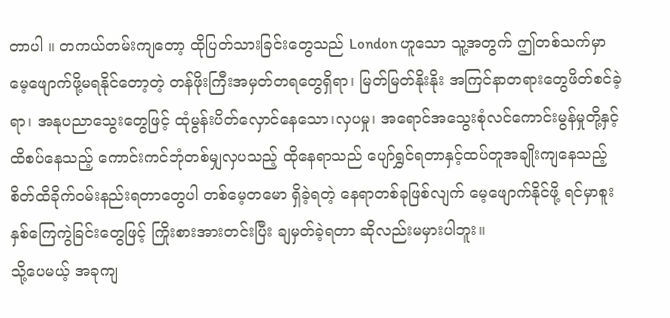တာပါ ။ တကယ်တမ်းကျတော့ ထိုပြတ်သားခြင်းတွေသည် London ဟူသော သူ့အတွက် ဤတစ်သက်မှာ မေ့ဖျောက်ဖို့မရနိုင်တော့တဲ့ တန်ဖိုးကြီးအမှတ်တရတွေရှိရာ၊ မြတ်မြတ်နိုးနိုး အကြင်နာတရားတွေဖိတ်စင်ခဲ့ရာ၊ အနုပညာသွေးတွေဖြင့် ထုံမွန်းပိတ်လှောင်နေသော၊လှပမှု၊ အရောင်အသွေးစုံလင်ကောင်းမွန်မှုတို့နှင့် ထိစပ်နေသည့် ကောင်းကင်ဘုံတစ်မျှလှပသည့် ထိုနေရာသည် ပျော်ရွှင်ရတာနှင့်ထပ်တူအချိုးကျနေသည့် စိတ်ထိခိုက်၀မ်းနည်းရတာတွေပါ တစ်မေ့တမော ရှိခဲ့ရတဲ့ နေရာတစ်ခုဖြစ်လျက် မေ့ဖျောက်နိုင်ဖို့ ရင်မှာစူးနှစ်ကြေကွဲခြင်းတွေဖြင့် ကြိုးစားအားတင်းပြီး ချမှတ်ခဲ့ရတာ ဆိုလည်းမမှားပါဘူး။
သို့ပေမယ့် အခုကျ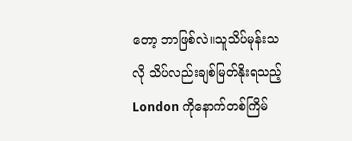တော့ ဘာဖြစ်လဲ။သူသိပ်မုန်းသလို သိပ်လည်းချစ်မြတ်နိုးရသည့် London ကိုနောက်တစ်ကြိမ်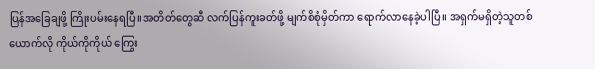ပြန်အခြေချဖို့ ကြိုးပမ်းနေရပြီ။အတိတ်တွေဆီ လက်ပြန်ကူးခတ်ဖို့ မျက်စိစုံမှိတ်ကာ ရောက်လာနေခဲ့ပါပြီ။ အရှက်မရှိတဲ့သူတစ်ယောက်လို ကိုယ်ကိုကိုယ် ကြွေး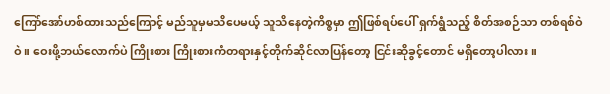ကြော်အော်ဟစ်ထားသည်ကြောင့် မည်သူမှမသိပေမယ့် သူသိနေတဲ့ကိစ္စမှာ ဤဖြစ်ရပ်ပေါ် ရှက်ရွံသည့် စိတ်အစဉ်သာ တစ်ရစ်ဝဲဝဲ။ ဝေးဖို့ဘယ်လောက်ပဲ ကြိုးစား ကြိုးစားကံတရားနှင့်တိုက်ဆိုင်လာပြန်တော့ ငြင်းဆိုခွင့်တောင် မရှိတော့ပါလား။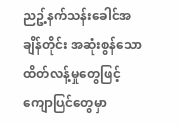ညဥ့်နက်သန်းခေါင်အချိန်တိုင်း အဆုံးစွန်သော ထိတ်လန့်မှုတွေဖြင့် ကျောပြင်တွေမှာ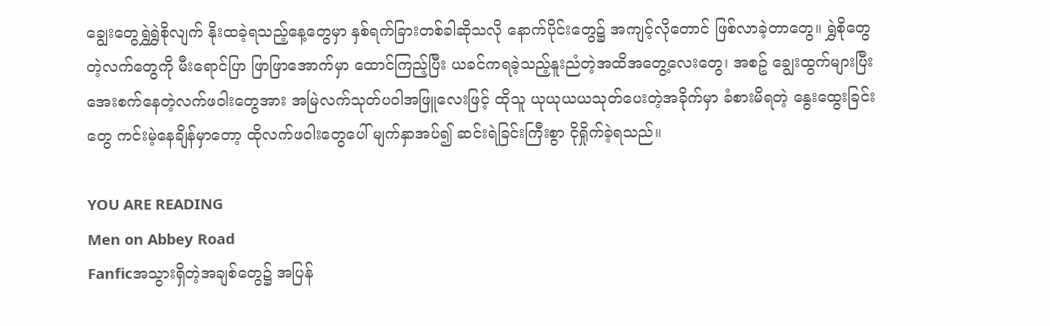ချွေးတွေရွှဲရွှဲစိုလျက် နိုးထခဲ့ရသည့်နေ့တွေမှာ နှစ်ရက်ခြားတစ်ခါဆိုသလို နောက်ပိုင်းတွေ၌ အကျင့်လိုတောင် ဖြစ်လာခဲ့တာတွေ။ ရွှဲစိုတွေတဲ့လက်တွေကို မီးရောင်ပြာ ဖြာဖြာအောက်မှာ ထောင်ကြည့်ပြီး ယခင်ကရခဲ့သည့်နူးညံတဲ့အထိအတွေ့လေးတွေ၊ အစဥ် ချွေးထွက်များပြီး အေးစက်နေတဲ့လက်ဖဝါးတွေအား အမြဲလက်သုတ်ပဝါအဖြူလေးဖြင့် ထိုသူ ယုယုယယသုတ်ပေးတဲ့အခိုက်မှာ ခံစားမိရတဲ့ နွေးထွေးခြင်းတွေ ကင်းမဲ့နေချိန်မှာတော့ ထိုလက်ဖဝါးတွေပေါ် မျက်နှာအပ်၍ ဆင်းရဲခြင်းကြီးစွာ ငိုရှိုက်ခဲ့ရသည်။

YOU ARE READING
Men on Abbey Road
Fanficအသွားရှိတဲ့အချစ်တွေ၌ အပြန်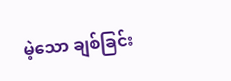မဲ့သော ချစ်ခြင်း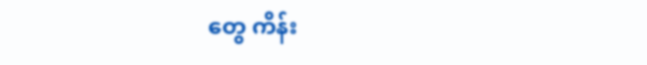တွေ ကိန်း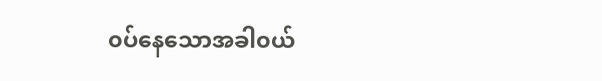၀ပ်နေသောအခါ၀ယ်